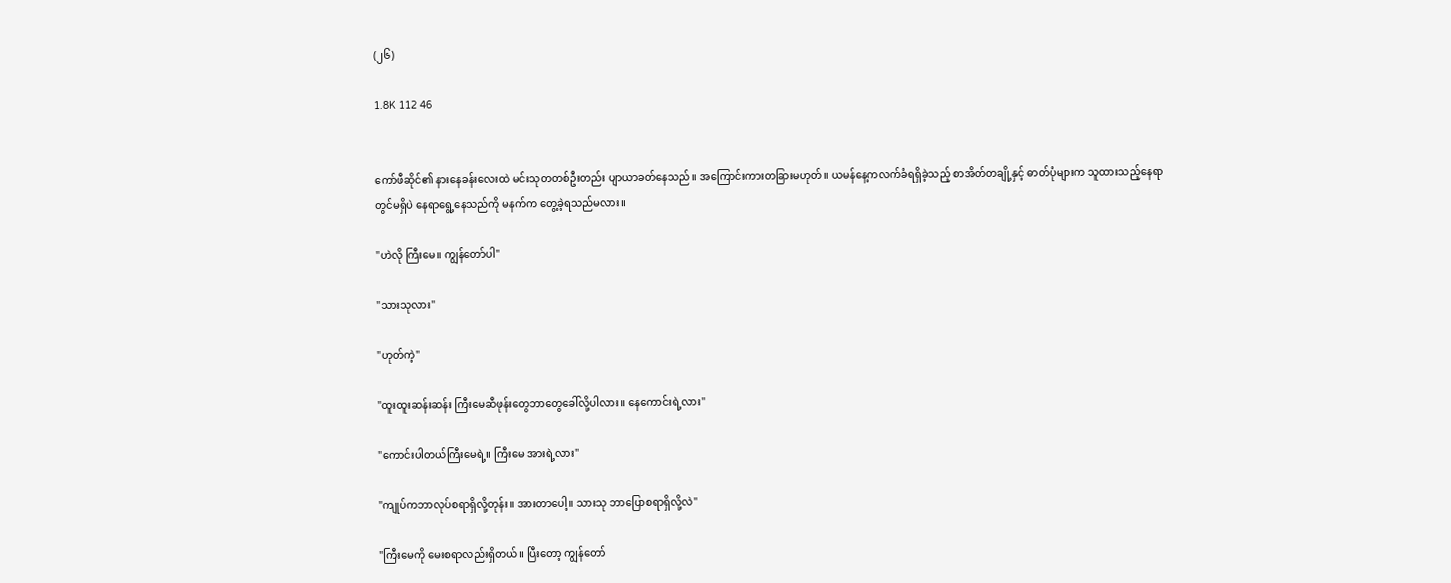(၂၆)

1.8K 112 46


ကော်ဖီဆိုင်၏ နားနေခန်းလေးထဲ မင်းသုတတစ်ဦးတည်း ပျာယာခတ်နေသည်။ အကြောင်းကားတခြားမဟုတ်။ ယမန်နေ့ကလက်ခံရရှိခဲ့သည့် စာအိတ်တချို့နှင့် ဓာတ်ပုံများက သူထားသည့်နေရာတွင်မရှိပဲ နေရာရွေ့နေသည်ကို မနက်က တွေ့ခဲ့ရသည်မလား။

"ဟဲလို ကြီးမေ။ ကျွန်တော်ပါ"

"သားသုလား"

"ဟုတ်ကဲ့"

"ထူးထူးဆန်းဆန်း ကြီးမေဆီဖုန်းတွေဘာတွေခေါ်လို့ပါလား။ နေကောင်းရဲ့လား"

"ကောင်းပါတယ်ကြီးမေရဲ့။ ကြီးမေ အားရဲ့လား"

"ကျုပ်ကဘာလုပ်စရာရှိလို့တုန်း။ အားတာပေါ့။ သားသု ဘာပြောစရာရှိလို့လဲ"

"ကြီးမေကို မေးစရာလည်းရှိတယ်။ ပြီးတော့ ကျွန်တော်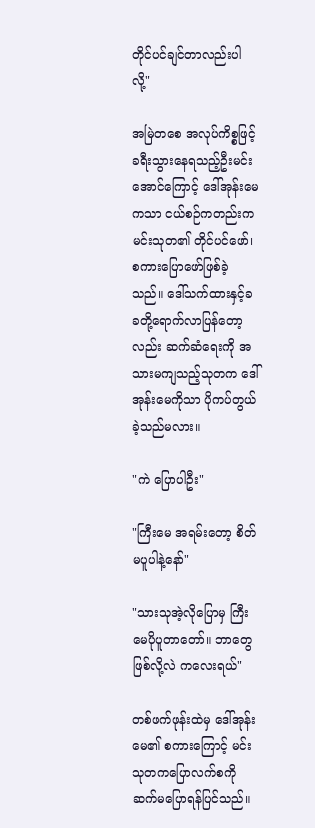တိုင်ပင်ချင်တာလည်းပါလို့"

အမြဲတစေ အလုပ်ကိစ္စဖြင့်ခရီးသွားနေရသည့်ဦးမင်းအောင်ကြောင့် ဒေါ်အုန်းမေကသာ ငယ်စဉ်ကတည်းက မင်းသုတ၏ တိုင်ပင်ဖော်၊ စကားပြောဖော်ဖြစ်ခဲ့သည်။ ဒေါ်သက်ထားနှင့်ခခတို့ရောက်လာပြန်တော့လည်း ဆက်ဆံရေးကို အသားမကျသည့်သုတက ဒေါ်အုန်းမေကိုသာ ပိုကပ်တွယ်ခဲ့သည်မလား။

"ကဲ ပြောပါဦး"

"ကြီးမေ အရမ်းတော့ စိတ်မပူပါနဲ့နော်"

"သားသုအဲ့လိုပြောမှ ကြီးမေပိုပူတာတော်။ ဘာတွေဖြစ်လို့လဲ ကလေးရယ်"

တစ်ဖက်ဖုန်းထဲမှ ဒေါ်အုန်းမေ၏ စကားကြောင့် မင်းသုတကပြောလက်စကိုဆက်မပြောရန်ပြင်သည်။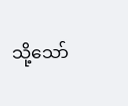သို့သော်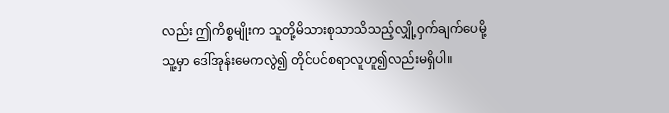လည်း ဤကိစ္စမျိုးက သူတို့မိသားစုသာသိသည့်လျှို့ဝှက်ချက်ပေမို့ သူ့မှာ ဒေါ်အုန်းမေကလွဲ၍ တိုင်ပင်စရာလူဟူ၍လည်းမရှိပါ။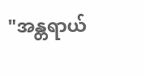"အန္တရာယ်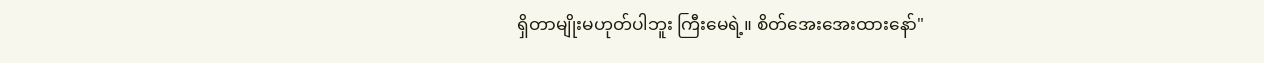ရှိတာမျိုးမဟုတ်ပါဘူး ကြီးမေရဲ့။ စိတ်အေးအေးထားနော်"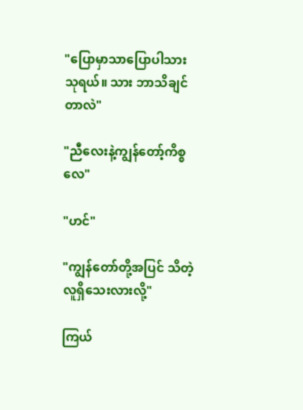"ပြောမှာသာပြောပါသားသုရယ်။ သား ဘာသိချင်တာလဲ"

"ညီလေးနဲ့ကျွန်တော့်ကိစ္စလေ"

"ဟင်"

"ကျွန်တော်တို့အပြင် သိတဲ့လူရှိသေးလားလို့"

ကြယ်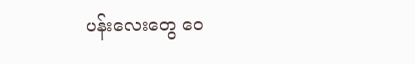ပန်းလေးတွေ ဝေ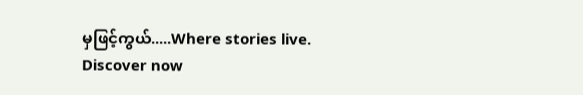မှဖြင့်ကွယ်.....Where stories live. Discover now